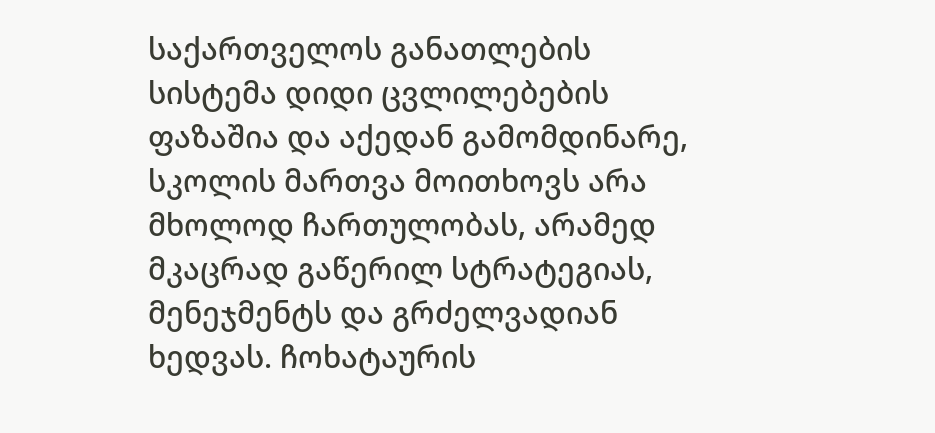საქართველოს განათლების სისტემა დიდი ცვლილებების ფაზაშია და აქედან გამომდინარე, სკოლის მართვა მოითხოვს არა მხოლოდ ჩართულობას, არამედ მკაცრად გაწერილ სტრატეგიას, მენეჯმენტს და გრძელვადიან ხედვას. ჩოხატაურის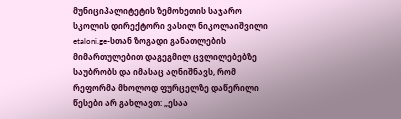მუნიციპალიტეტის ზემოხეთის საჯარო სკოლის დირექტორი ვასილ ნიკოლაიშვილი etaloni.ge-სთან ზოგადი განათლების მიმართულებით დაგეგმილ ცვლილებებზე საუბრობს და იმასაც აღნიშნავს, რომ რეფორმა მხოლოდ ფურცელზე დაწერილი წესები არ გახლავთ: „ესაა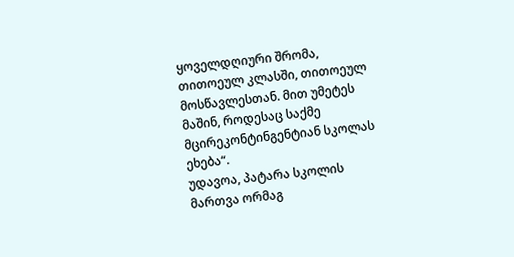ყოველდღიური შრომა, თითოეულ კლასში, თითოეულ მოსწავლესთან. მით უმეტეს მაშინ, როდესაც საქმე მცირეკონტინგენტიან სკოლას ეხება“.
უდავოა, პატარა სკოლის მართვა ორმაგ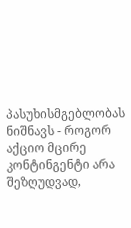პასუხისმგებლობას ნიშნავს - როგორ აქციო მცირე კონტინგენტი არა შეზღუდვად,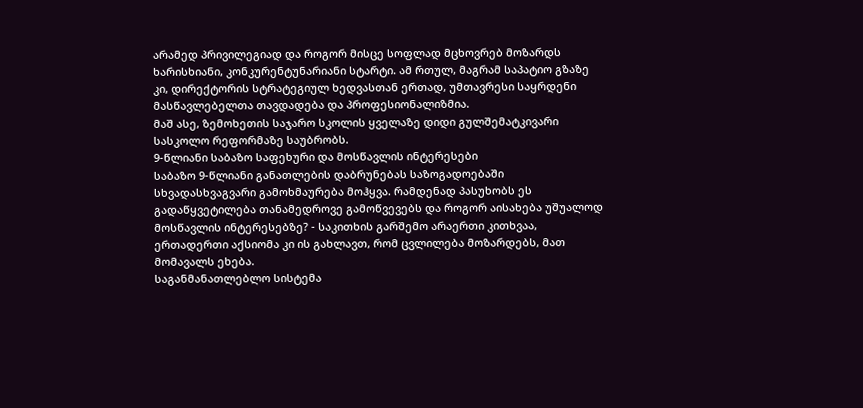არამედ პრივილეგიად და როგორ მისცე სოფლად მცხოვრებ მოზარდს ხარისხიანი, კონკურენტუნარიანი სტარტი. ამ რთულ, მაგრამ საპატიო გზაზე კი, დირექტორის სტრატეგიულ ხედვასთან ერთად, უმთავრესი საყრდენი მასწავლებელთა თავდადება და პროფესიონალიზმია.
მაშ ასე, ზემოხეთის საჯარო სკოლის ყველაზე დიდი გულშემატკივარი სასკოლო რეფორმაზე საუბრობს.
9-წლიანი საბაზო საფეხური და მოსწავლის ინტერესები
საბაზო 9-წლიანი განათლების დაბრუნებას საზოგადოებაში სხვადასხვაგვარი გამოხმაურება მოჰყვა. რამდენად პასუხობს ეს გადაწყვეტილება თანამედროვე გამოწვევებს და როგორ აისახება უშუალოდ მოსწავლის ინტერესებზე? - საკითხის გარშემო არაერთი კითხვაა, ერთადერთი აქსიომა კი ის გახლავთ, რომ ცვლილება მოზარდებს, მათ მომავალს ეხება.
საგანმანათლებლო სისტემა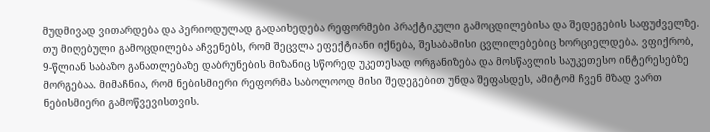მუდმივად ვითარდება და პერიოდულად გადაიხედება რეფორმები პრაქტიკული გამოცდილებისა და შედეგების საფუძველზე. თუ მიღებული გამოცდილება აჩვენებს, რომ შეცვლა ეფექტიანი იქნება, შესაბამისი ცვლილებებიც ხორციელდება. ვფიქრობ, 9-წლიან საბაზო განათლებაზე დაბრუნების მიზანიც სწორედ უკეთესად ორგანიზება და მოსწავლის საუკეთესო ინტერესებზე მორგებაა. მიმაჩნია, რომ ნებისმიერი რეფორმა საბოლოოდ მისი შედეგებით უნდა შეფასდეს, ამიტომ ჩვენ მზად ვართ ნებისმიერი გამოწვევისთვის.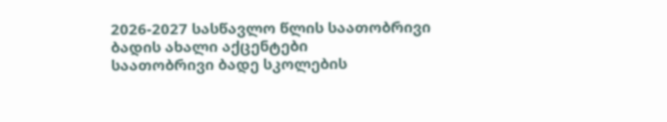2026-2027 სასწავლო წლის საათობრივი ბადის ახალი აქცენტები
საათობრივი ბადე სკოლების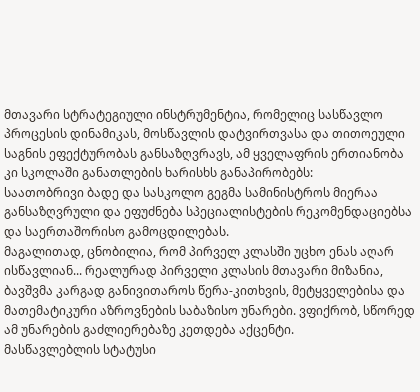მთავარი სტრატეგიული ინსტრუმენტია, რომელიც სასწავლო პროცესის დინამიკას, მოსწავლის დატვირთვასა და თითოეული საგნის ეფექტურობას განსაზღვრავს, ამ ყველაფრის ერთიანობა კი სკოლაში განათლების ხარისხს განაპირობებს:
საათობრივი ბადე და სასკოლო გეგმა სამინისტროს მიერაა განსაზღვრული და ეფუძნება სპეციალისტების რეკომენდაციებსა და საერთაშორისო გამოცდილებას.
მაგალითად, ცნობილია, რომ პირველ კლასში უცხო ენას აღარ ისწავლიან... რეალურად პირველი კლასის მთავარი მიზანია, ბავშვმა კარგად განივითაროს წერა-კითხვის, მეტყველებისა და მათემატიკური აზროვნების საბაზისო უნარები. ვფიქრობ, სწორედ ამ უნარების გაძლიერებაზე კეთდება აქცენტი.
მასწავლებლის სტატუსი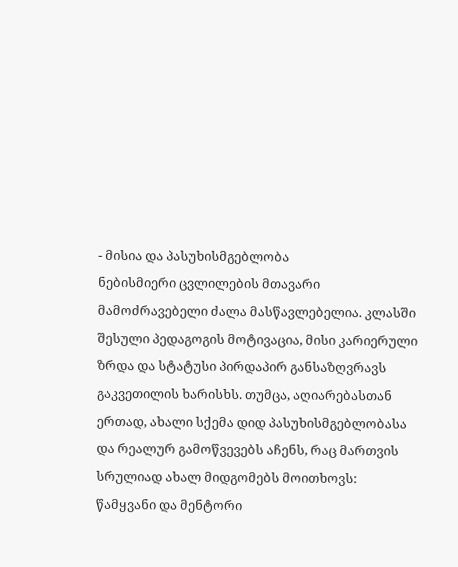- მისია და პასუხისმგებლობა
ნებისმიერი ცვლილების მთავარი მამოძრავებელი ძალა მასწავლებელია. კლასში შესული პედაგოგის მოტივაცია, მისი კარიერული ზრდა და სტატუსი პირდაპირ განსაზღვრავს გაკვეთილის ხარისხს. თუმცა, აღიარებასთან ერთად, ახალი სქემა დიდ პასუხისმგებლობასა და რეალურ გამოწვევებს აჩენს, რაც მართვის სრულიად ახალ მიდგომებს მოითხოვს:
წამყვანი და მენტორი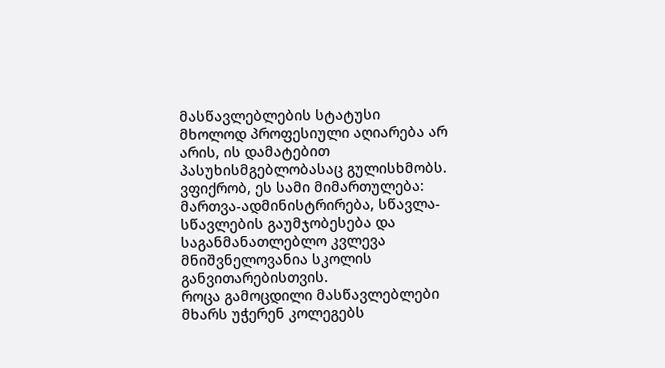მასწავლებლების სტატუსი მხოლოდ პროფესიული აღიარება არ არის, ის დამატებით პასუხისმგებლობასაც გულისხმობს. ვფიქრობ, ეს სამი მიმართულება: მართვა-ადმინისტრირება, სწავლა-სწავლების გაუმჯობესება და საგანმანათლებლო კვლევა მნიშვნელოვანია სკოლის განვითარებისთვის.
როცა გამოცდილი მასწავლებლები მხარს უჭერენ კოლეგებს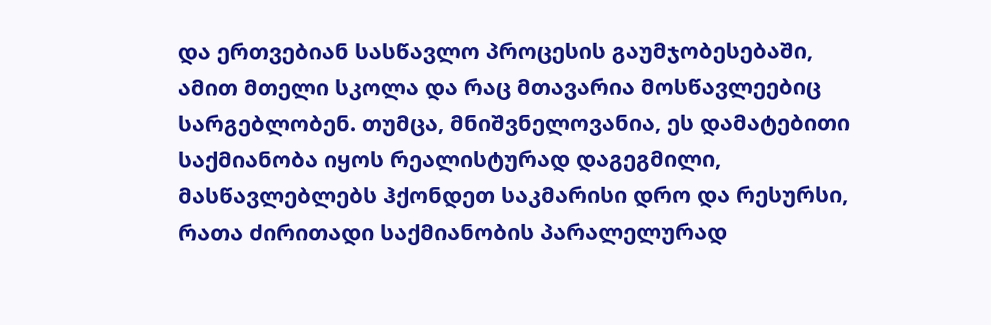და ერთვებიან სასწავლო პროცესის გაუმჯობესებაში, ამით მთელი სკოლა და რაც მთავარია მოსწავლეებიც სარგებლობენ. თუმცა, მნიშვნელოვანია, ეს დამატებითი საქმიანობა იყოს რეალისტურად დაგეგმილი, მასწავლებლებს ჰქონდეთ საკმარისი დრო და რესურსი, რათა ძირითადი საქმიანობის პარალელურად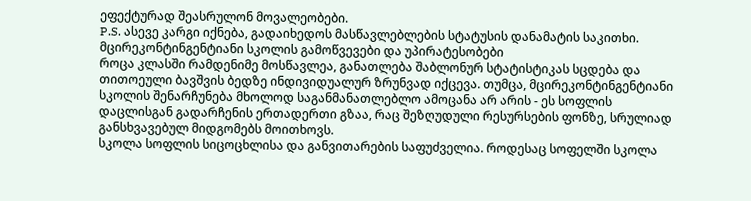ეფექტურად შეასრულონ მოვალეობები.
P.S. ასევე კარგი იქნება, გადაიხედოს მასწავლებლების სტატუსის დანამატის საკითხი.
მცირეკონტინგენტიანი სკოლის გამოწვევები და უპირატესობები
როცა კლასში რამდენიმე მოსწავლეა, განათლება შაბლონურ სტატისტიკას სცდება და თითოეული ბავშვის ბედზე ინდივიდუალურ ზრუნვად იქცევა. თუმცა, მცირეკონტინგენტიანი სკოლის შენარჩუნება მხოლოდ საგანმანათლებლო ამოცანა არ არის - ეს სოფლის დაცლისგან გადარჩენის ერთადერთი გზაა, რაც შეზღუდული რესურსების ფონზე, სრულიად განსხვავებულ მიდგომებს მოითხოვს.
სკოლა სოფლის სიცოცხლისა და განვითარების საფუძველია. როდესაც სოფელში სკოლა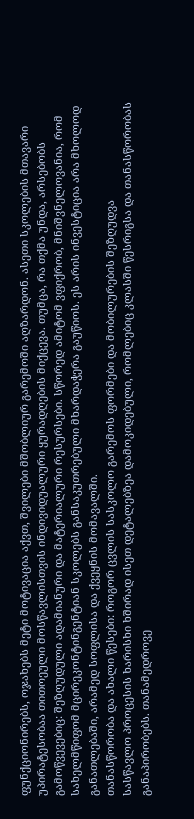ფუნქციონირებს, ოჯახებს მეტი მოტივაცია აქვთ, შვილები მშობლიურ გარემოში აღზარდონ. ასეთი სკოლების მთავარი უპირატესობაა თითოეული მოსწავლისთვის ინდივიდუალური ყურადღების მიქცევა. თუმცა, რა თქმა უნდა, არსებობს გამოწვევებიც: შეზღუდული ადამიანური და მატერიალური რესურსები. სწორედ ამიტომ ვფიქრობ, მნიშვნელოვანია, რომ სახელმწიფომ მცირეკონტინგენტიან სკოლებს განსაკუთრებული მხარდაჭერა გაუწიოს. ეს არის ინვესტიცია არა მხოლოდ განათლებაში, არამედ სოფლისა და ქვეყნის მომავალში.
თანასწორობა და ახალი წესები: როგორ ცვლის სასკოლო გარემოს ფორმები და მობილურების შეზღუდვა
სასწავლო პროცესის ხარისხი ხშირად ისეთ დეტალებზეა დამოკიდებული, რომლებიც კლასში წესრიგსა და თანასწორობას განაპირობებს. თანამედროვე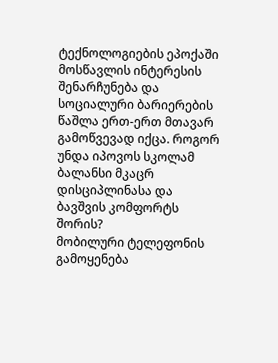ტექნოლოგიების ეპოქაში მოსწავლის ინტერესის შენარჩუნება და სოციალური ბარიერების წაშლა ერთ-ერთ მთავარ გამოწვევად იქცა. როგორ უნდა იპოვოს სკოლამ ბალანსი მკაცრ დისციპლინასა და ბავშვის კომფორტს შორის?
მობილური ტელეფონის გამოყენება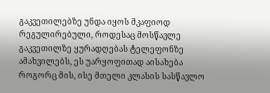გაკვეთილებზე უნდა იყოს მკაფიოდ რეგულირებული, როდესაც მოსწავლე გაკვეთილზე ყურადღებას ტელეფონზე ამახვილებს, ეს უარყოფითად აისახება როგორც მის, ისე მთელი კლასის სასწავლო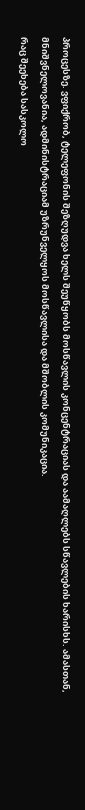პროცესზე. ვფიქრობ, ტელეფონის შეზღუდვა ხელს შეუწყობს მოსწავლის კონცენტრაციას და აამაღლებს სწავლების ხარისხს. ამასთან, მნიშვნელოვანია, ადმინისტრაციამ უზრუნველყოს მოსწავლისა და მშობლის კომუნიკაცია.
რაც შეეხება სასკოლო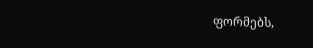ფორმებს,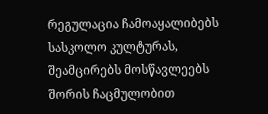რეგულაცია ჩამოაყალიბებს სასკოლო კულტურას, შეამცირებს მოსწავლეებს შორის ჩაცმულობით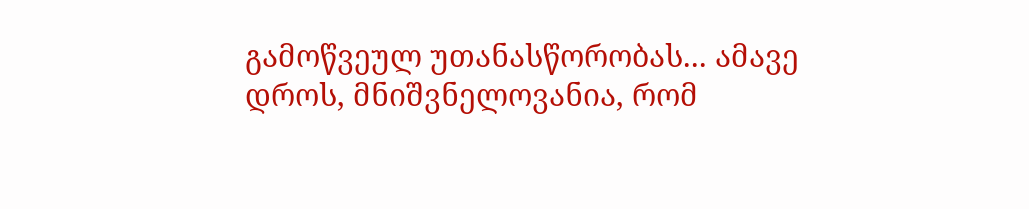გამოწვეულ უთანასწორობას... ამავე დროს, მნიშვნელოვანია, რომ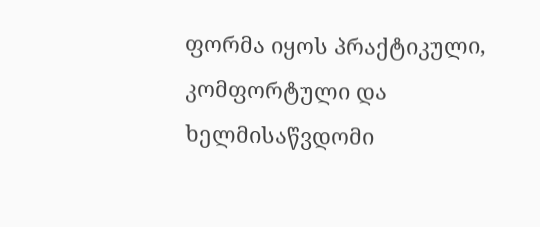ფორმა იყოს პრაქტიკული, კომფორტული და ხელმისაწვდომი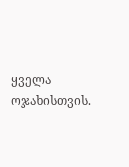ყველა ოჯახისთვის.